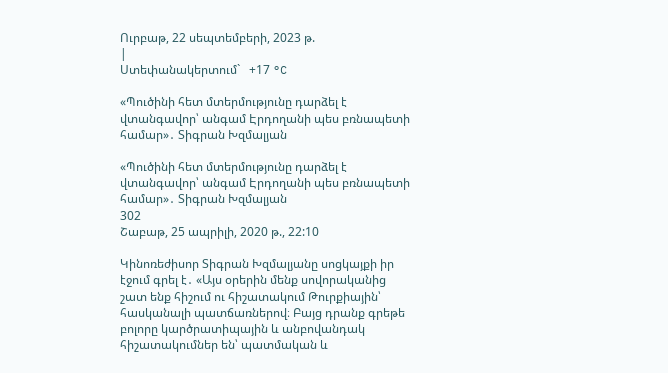Ուրբաթ, 22 սեպտեմբերի, 2023 թ.
|
Ստեփանակերտում`   +17 °C

«Պուծինի հետ մտերմությունը դարձել է վտանգավոր՝ անգամ Էրդողանի պես բռնապետի համար»․ Տիգրան Խզմալյան

«Պուծինի հետ մտերմությունը դարձել է վտանգավոր՝ անգամ Էրդողանի պես բռնապետի համար»․ Տիգրան Խզմալյան
302
Շաբաթ, 25 ապրիլի, 2020 թ., 22:10

Կինոռեժիսոր Տիգրան Խզմալյանը սոցկայքի իր էջում գրել է․ «Այս օրերին մենք սովորականից շատ ենք հիշում ու հիշատակում Թուրքիային՝ հասկանալի պատճառներով։ Բայց դրանք գրեթե բոլորը կարծրատիպային և անբովանդակ հիշատակումներ են՝ պատմական և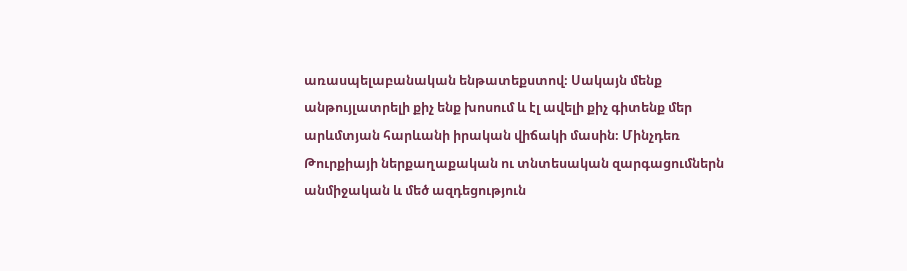առասպելաբանական ենթատեքստով։ Սակայն մենք անթույլատրելի քիչ ենք խոսում և էլ ավելի քիչ գիտենք մեր արևմտյան հարևանի իրական վիճակի մասին։ Մինչդեռ Թուրքիայի ներքաղաքական ու տնտեսական զարգացումներն անմիջական և մեծ ազդեցություն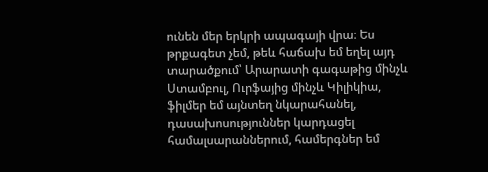ունեն մեր երկրի ապագայի վրա։ Ես թրքագետ չեմ, թեև հաճախ եմ եղել այդ տարածքում՝ Արարատի գագաթից մինչև Ստամբուլ, Ուրֆայից մինչև Կիլիկիա, ֆիլմեր եմ այնտեղ նկարահանել, դասախոսություններ կարդացել համալսարաններում, համերգներ եմ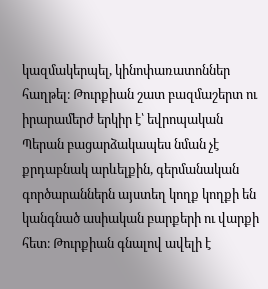կազմակերպել, կինոփառատոններ հաղթել։ Թուրքիան շատ բազմաշերտ ու իրարամերժ երկիր է՝ եվրոպական Պերան բացարձակապես նման չէ քրդաբնակ արևելքին, գերմանական գործարաններն այստեղ կողք կողքի են կանգնած ասիական բարքերի ու վարքի հետ։ Թուրքիան գնալով ավելի է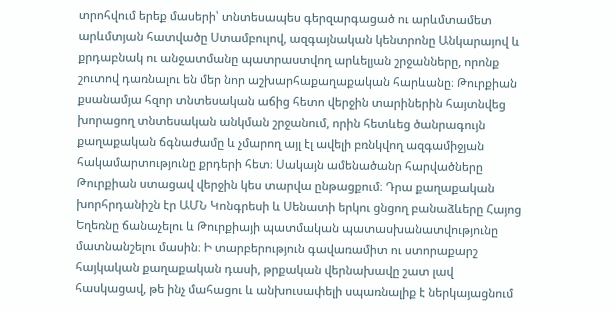տրոհվում երեք մասերի՝ տնտեսապես գերզարգացած ու արևմտամետ արևմտյան հատվածը Ստամբուլով, ազգայնական կենտրոնը Անկարայով և քրդաբնակ ու անջատմանը պատրաստվող արևելյան շրջանները, որոնք շուտով դառնալու են մեր նոր աշխարհաքաղաքական հարևանը։ Թուրքիան քսանամյա հզոր տնտեսական աճից հետո վերջին տարիներին հայտնվեց խորացող տնտեսական անկման շրջանում, որին հետևեց ծանրագույն քաղաքական ճգնաժամը և չմարող այլ էլ ավելի բռնկվող ազգամիջյան հակամարտությունը քրդերի հետ։ Սակայն ամենածանր հարվածները Թուրքիան ստացավ վերջին կես տարվա ընթացքում։ Դրա քաղաքական խորհրդանիշն էր ԱՄՆ Կոնգրեսի և Սենատի երկու ցնցող բանաձևերը Հայոց Եղեռնը ճանաչելու և Թուրքիայի պատմական պատասխանատվությունը մատնանշելու մասին։ Ի տարբերություն գավառամիտ ու ստորաքարշ հայկական քաղաքական դասի, թրքական վերնախավը շատ լավ հասկացավ, թե ինչ մահացու և անխուսափելի սպառնալիք է ներկայացնում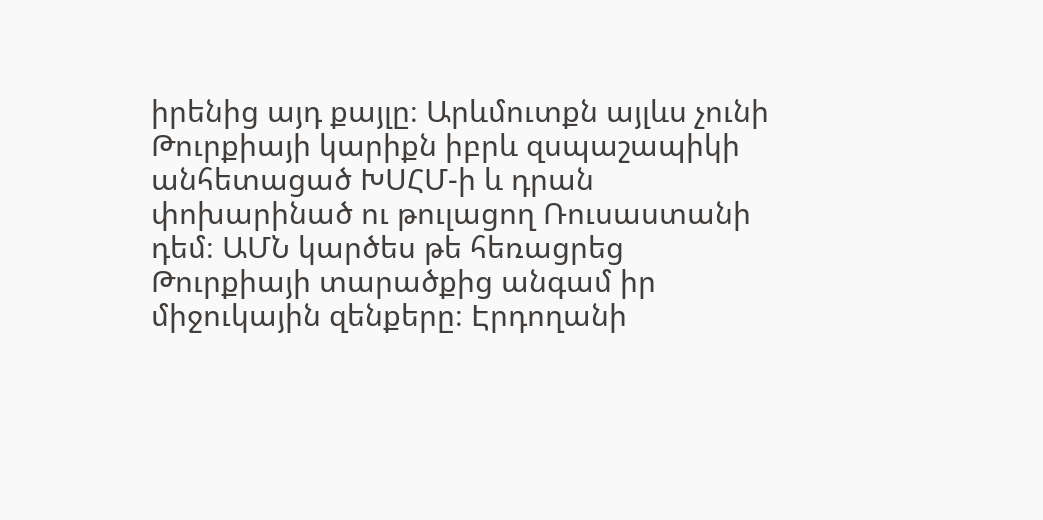իրենից այդ քայլը։ Արևմուտքն այլևս չունի Թուրքիայի կարիքն իբրև զսպաշապիկի անհետացած ԽՍՀՄ-ի և դրան փոխարինած ու թուլացող Ռուսաստանի դեմ։ ԱՄՆ կարծես թե հեռացրեց Թուրքիայի տարածքից անգամ իր միջուկային զենքերը։ Էրդողանի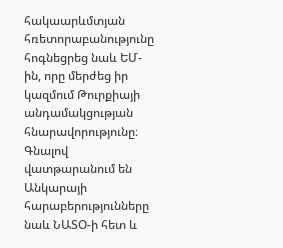հակաարևմտյան հռետորաբանությունը հոգնեցրեց նաև ԵՄ-ին, որը մերժեց իր կազմում Թուրքիայի անդամակցության հնարավորությունը։ Գնալով վատթարանում են Անկարայի հարաբերությունները նաև ՆԱՏՕ-ի հետ և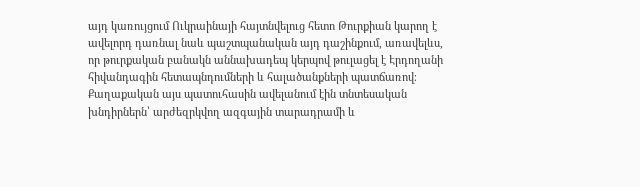այդ կառույցում Ուկրաինայի հայտնվելուց հետո Թուրքիան կարող է ավելորդ դառնալ նաև պաշտպանական այդ դաշինքում, առավելևս, որ թուրքական բանակն աննախադեպ կերպով թուլացել է Էրդողանի հիվանդագին հետապնդումների և հալածանքների պատճառով։
Քաղաքական այս պատուհասին ավելանում էին տնտեսական խնդիրներն՝ արժեզրկվող ազգային տարադրամի և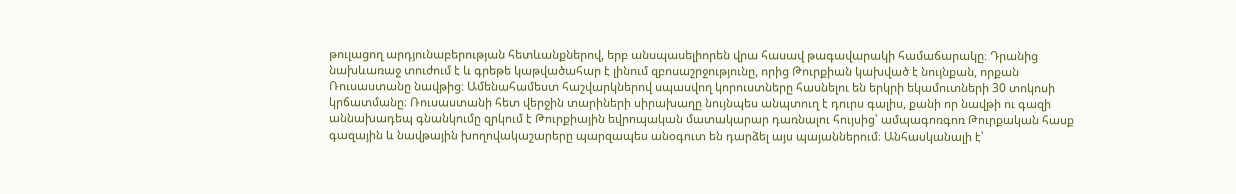թուլացող արդյունաբերության հետևանքներով, երբ անսպասելիորեն վրա հասավ թագավարակի համաճարակը։ Դրանից նախևառաջ տուժում է և գրեթե կաթվածահար է լինում զբոսաշրջությունը, որից Թուրքիան կախված է նույնքան, որքան Ռուսաստանը նավթից։ Ամենահամեստ հաշվարկներով սպասվող կորուստները հասնելու են երկրի եկամուտների 30 տոկոսի կրճատմանը։ Ռուսաստանի հետ վերջին տարիների սիրախաղը նույնպես անպտուղ է դուրս գալիս, քանի որ նավթի ու գազի աննախադեպ գնանկումը զրկում է Թուրքիային եվրոպական մատակարար դառնալու հույսից՝ ամպագոռգոռ Թուրքական հասք գազային և նավթային խողովակաշարերը պարզապես անօգուտ են դարձել այս պայաններում։ Անհասկանալի է՝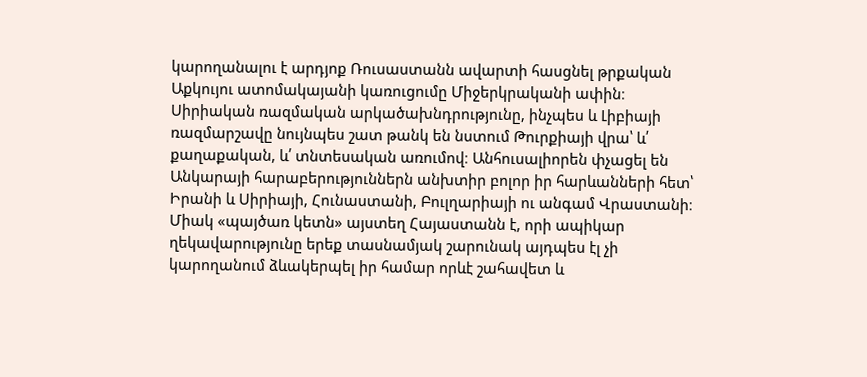կարողանալու է արդյոք Ռուսաստանն ավարտի հասցնել թրքական Աքկույու ատոմակայանի կառուցումը Միջերկրականի ափին։ Սիրիական ռազմական արկածախնդրությունը, ինչպես և Լիբիայի ռազմարշավը նույնպես շատ թանկ են նստում Թուրքիայի վրա՝ և՛ քաղաքական, և՛ տնտեսական առումով։ Անհուսալիորեն փչացել են Անկարայի հարաբերություններն անխտիր բոլոր իր հարևանների հետ՝ Իրանի և Սիրիայի, Հունաստանի, Բուլղարիայի ու անգամ Վրաստանի։ Միակ «պայծառ կետն» այստեղ Հայաստանն է, որի ապիկար ղեկավարությունը երեք տասնամյակ շարունակ այդպես էլ չի կարողանում ձևակերպել իր համար որևէ շահավետ և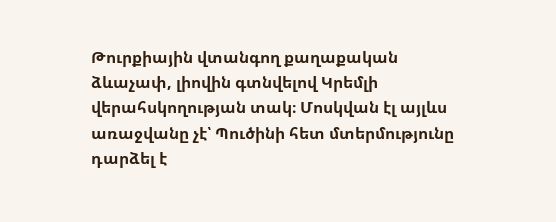Թուրքիային վտանգող քաղաքական ձևաչափ, լիովին գտնվելով Կրեմլի վերահսկողության տակ։ Մոսկվան էլ այլևս առաջվանը չէ՝ Պուծինի հետ մտերմությունը դարձել է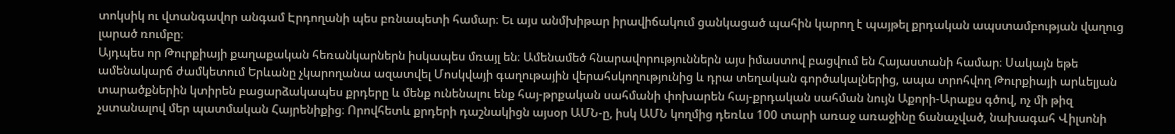տոկսիկ ու վտանգավոր անգամ Էրդողանի պես բռնապետի համար։ Եւ այս անմխիթար իրավիճակում ցանկացած պահին կարող է պայթել քրդական ապստամբության վաղուց լարած ռումբը։
Այդպես որ Թուրքիայի քաղաքական հեռանկարներն իսկապես մռայլ են։ Ամենամեծ հնարավորություններն այս իմաստով բացվում են Հայաստանի համար։ Սակայն եթե ամենակարճ ժամկետում Երևանը չկարողանա ազատվել Մոսկվայի գաղութային վերահսկողությունից և դրա տեղական գործակալներից, ապա տրոհվող Թուրքիայի արևելյան տարածքներին կտիրեն բացարձակապես քրդերը և մենք ունենալու ենք հայ-թրքական սահմանի փոխարեն հայ-քրդական սահման նույն Աքորի-Արաքս գծով, ոչ մի թիզ չստանալով մեր պատմական Հայրենիքից։ Որովհետև քրդերի դաշնակիցն այսօր ԱՄՆ-ը, իսկ ԱՄՆ կողմից դեռևս 100 տարի առաջ առաջինը ճանաչված, նախագահ Վիլսոնի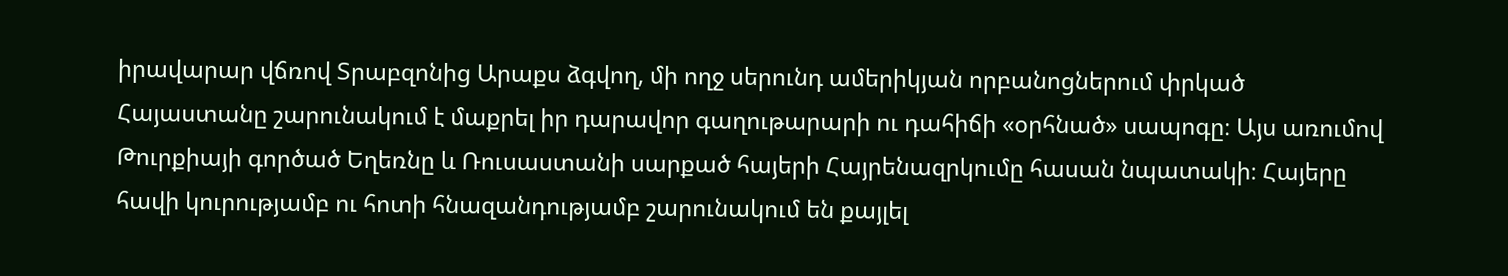իրավարար վճռով Տրաբզոնից Արաքս ձգվող, մի ողջ սերունդ ամերիկյան որբանոցներում փրկած Հայաստանը շարունակում է մաքրել իր դարավոր գաղութարարի ու դահիճի «օրհնած» սապոգը։ Այս առումով Թուրքիայի գործած Եղեռնը և Ռուսաստանի սարքած հայերի Հայրենազրկումը հասան նպատակի։ Հայերը հավի կուրությամբ ու հոտի հնազանդությամբ շարունակում են քայլել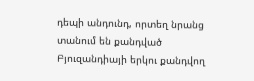դեպի անդունդ, որտեղ նրանց տանում են քանդված Բյուզանդիայի երկու քանդվող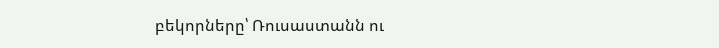բեկորները՝ Ռուսաստանն ու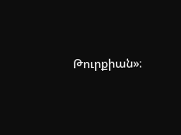Թուրքիան»։